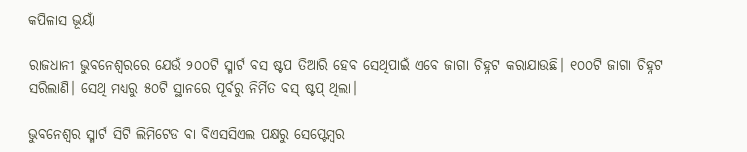କପିଳାସ ଭୂୟାଁ

ରାଜଧାନୀ ଭୁବନେଶ୍ଵରରେ ଯେଉଁ ୨୦୦ଟି ସ୍ମାର୍ଟ ବସ ଷ୍ଟପ ତିଆରି ହେବ ସେଥିପାଇଁ ଏବେ ଜାଗା ଚିହ୍ନଟ କରାଯାଉଛି। ୧୦୦ଟି ଜାଗା ଚିହ୍ନଟ ସରିଲାଣି। ସେଥି ମଧ୍ୟରୁ ୫୦ଟି ସ୍ଥାନରେ ପୂର୍ବରୁ ନିର୍ମିତ ବସ୍ ଷ୍ଟପ୍ ଥିଲା।

ଭୁବନେଶ୍ଵର ସ୍ମାର୍ଟ ସିଟି ଲିମିଟେଡ ବା ବିଏସସିଏଲ ପକ୍ଷରୁ ସେପ୍ଟେମ୍ବର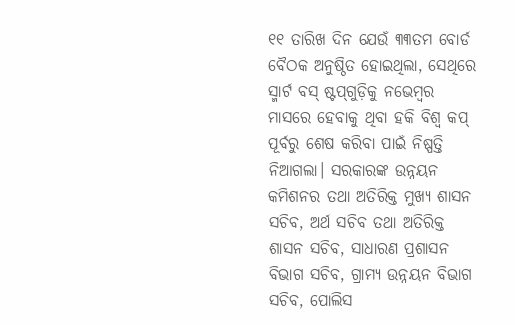୧୧ ତାରିଖ ଦିନ ଯେଉଁ ୩୩ତମ ବୋର୍ଡ ବୈଠକ ଅନୁଷ୍ଠିତ ହୋଇଥିଲା, ସେଥିରେ ସ୍ମାର୍ଟ ବସ୍ ଷ୍ଟପ୍‌ଗୁଡ଼ିକୁ ନଭେମ୍ବର ମାସରେ ହେବାକୁ ଥିବା ହକି ବିଶ୍ଵ କପ୍ ପୂର୍ବରୁ ଶେଷ କରିବା ପାଇଁ ନିଷ୍ପତ୍ତି ନିଆଗଲା। ସରକାରଙ୍କ ଉନ୍ନୟନ କମିଶନର ତଥା ଅତିରିକ୍ତ ମୁଖ୍ୟ ଶାସନ ସଚିବ, ଅର୍ଥ ସଚିବ ତଥା ଅତିରିକ୍ତ ଶାସନ ସଚିବ, ସାଧାରଣ ପ୍ରଶାସନ ବିଭାଗ ସଚିବ, ଗ୍ରାମ୍ୟ ଉନ୍ନୟନ ବିଭାଗ ସଚିବ, ପୋଲିସ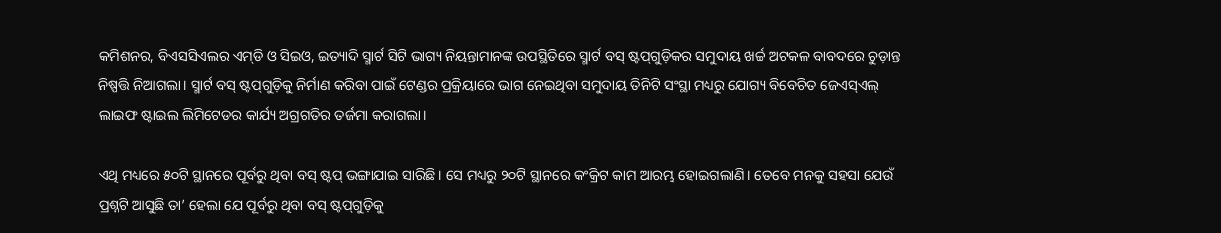କମିଶନର, ବିଏସସିଏଲର ଏମ୍‌ଡି ଓ ସିଇଓ, ଇତ୍ୟାଦି ସ୍ମାର୍ଟ ସିଟି ଭାଗ୍ୟ ନିୟନ୍ତାମାନଙ୍କ ଉପସ୍ଥିତିରେ ସ୍ମାର୍ଟ ବସ୍ ଷ୍ଟପ୍‌ଗୁଡ଼ିକର ସମୁଦାୟ ଖର୍ଚ୍ଚ ଅଟକଳ ବାବଦରେ ଚୁଡ଼ାନ୍ତ ନିଷ୍ପତ୍ତି ନିଆଗଲା। ସ୍ମାର୍ଟ ବସ୍ ଷ୍ଟପ୍‌ଗୁଡ଼ିକୁ ନିର୍ମାଣ କରିବା ପାଇଁ ଟେଣ୍ଡର ପ୍ରକ୍ରିୟାରେ ଭାଗ ନେଇଥିବା ସମୁଦାୟ ତିନିଟି ସଂସ୍ଥା ମଧ୍ୟରୁ ଯୋଗ୍ୟ ବିବେଚିତ ଜେଏସ୍‌ଏଲ୍ ଲାଇଫ ଷ୍ଟାଇଲ ଲିମିଟେଡର କାର୍ଯ୍ୟ ଅଗ୍ରଗତିର ତର୍ଜମା କରାଗଲା।

ଏଥି ମଧ୍ୟରେ ୫୦ଟି ସ୍ଥାନରେ ପୂର୍ବରୁ ଥିବା ବସ୍ ଷ୍ଟପ୍ ଭଙ୍ଗାଯାଇ ସାରିଛି। ସେ ମଧ୍ୟରୁ ୨୦ଟି ସ୍ଥାନରେ କଂକ୍ରିଟ କାମ ଆରମ୍ଭ ହୋଇଗଲାଣି। ତେବେ ମନକୁ ସହସା ଯେଉଁ ପ୍ରଶ୍ନଟି ଆସୁଛି ତା’ ହେଲା ଯେ ପୂର୍ବରୁ ଥିବା ବସ୍ ଷ୍ଟପ୍‌ଗୁଡ଼ିକୁ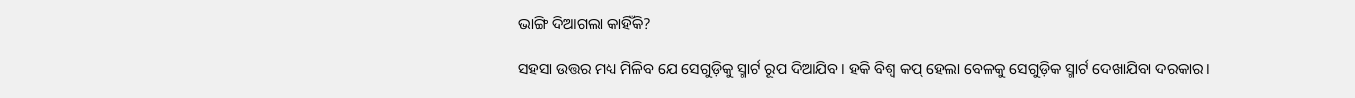ଭାଙ୍ଗି ଦିଆଗଲା କାହିଁକି?

ସହସା ଉତ୍ତର ମଧ୍ୟ ମିଳିବ ଯେ ସେଗୁଡ଼ିକୁ ସ୍ମାର୍ଟ ରୂପ ଦିଆଯିବ। ହକି ବିଶ୍ଵ କପ୍ ହେଲା ବେଳକୁ ସେଗୁଡ଼ିକ ସ୍ମାର୍ଟ ଦେଖାଯିବା ଦରକାର।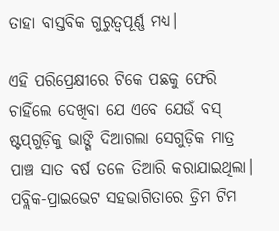ତାହା ବାସ୍ତବିକ ଗୁରୁତ୍ୱପୂର୍ଣ୍ଣ ମଧ୍ୟ।

ଏହି ପରିପ୍ରେକ୍ଷୀରେ ଟିକେ ପଛକୁ ଫେରି ଚାହିଁଲେ ଦେଖିବା ଯେ ଏବେ ଯେଉଁ ବସ୍ ଷ୍ଟପ୍‌ଗୁଡ଼ିକୁ ଭାଙ୍ଗି ଦିଆଗଲା ସେଗୁଡ଼ିକ ମାତ୍ର ପାଞ୍ଚ ସାତ ବର୍ଷ ତଳେ ତିଆରି କରାଯାଇଥିଲା। ପବ୍ଲିକ-ପ୍ରାଇଭେଟ ସହଭାଗିତାରେ ଡ୍ରିମ ଟିମ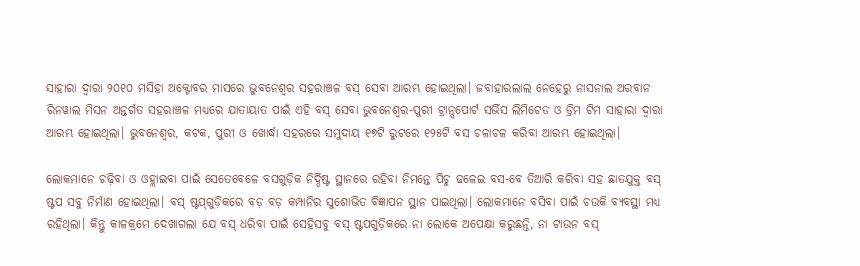ସାହାରା ଦ୍ଵାରା ୨୦୧୦ ମସିହା ଅକ୍ଟୋବର ମାସରେ ଭୁବନେଶ୍ଵର ସହରାଞ୍ଚଳ ବସ୍ ସେବା ଆରମ୍ଭ ହୋଇଥିଲା। ଜବାହାରଲାଲ ନେହେରୁ ନାସନାଲ ଅରବାନ ରିନୱାଲ ମିସନ ଅନ୍ତର୍ଗତ ସହରାଞ୍ଚଳ ମଧ୍ୟରେ ଯାତାୟାତ ପାଇଁ ଏହି ବସ୍ ସେବା ଭୁବନେଶ୍ଵର-ପୁରୀ ଟ୍ରାନ୍ସପୋର୍ଟ ସର୍ଭିସ ଲିମିଟେଡ ଓ ଡ୍ରିମ ଟିମ ସାହାରା ଦ୍ଵାରା ଆରମ୍ଭ ହୋଇଥିଲା। ଭୁବନେଶ୍ଵର, କଟକ, ପୁରୀ ଓ ଖୋର୍ଦ୍ଧା ସହରରେ ସମୁଦାୟ ୧୭ଟି ରୁଟରେ ୧୨୫ଟି ବସ ଚଳାଚଳ କରିବା ଆରମ୍ଭ ହୋଇଥିଲା।

ଲୋକମାନେ ଚଢ଼ିବା ଓ ଓହ୍ଲାଇବା ପାଇଁ ସେତେବେଳେ ବସଗୁଡ଼ିକ ନିର୍ଦ୍ଦିଷ୍ଟ ସ୍ଥାନରେ ରହିବା ନିମନ୍ତେ ପିଚୁ ଢଳେଇ ବସ-ବେ ତିଆରି କରିବା ସହ ଛାତଯୁକ୍ତ ବସ୍ ଷ୍ଟପ ସବୁ ନିର୍ମାଣ ହୋଇଥିଲା। ବସ୍ ଷ୍ଟପ୍‌ଗୁଡ଼ିକରେ ବଡ଼ ବଡ଼ କମ୍ପାନିର ସୁଶୋଭିତ ବିଜ୍ଞାପନ ସ୍ଥାନ ପାଇଥିଲା। ଲୋକମାନେ ବସିବା ପାଇଁ ଚଉକି ବ୍ୟବସ୍ଥା ମଧ୍ୟ ରହିଥିଲା। କିନ୍ତୁ କାଳକ୍ରମେ ଦେଖାଗଲା ଯେ ବସ୍ ଧରିବା ପାଇଁ ସେହିସବୁ ବସ୍ ଷ୍ଟପଗୁଡ଼ିକରେ ନା ଲୋକେ ଅପେକ୍ଷା କରୁଛନ୍ତି, ନା ଟାଉନ ବସ୍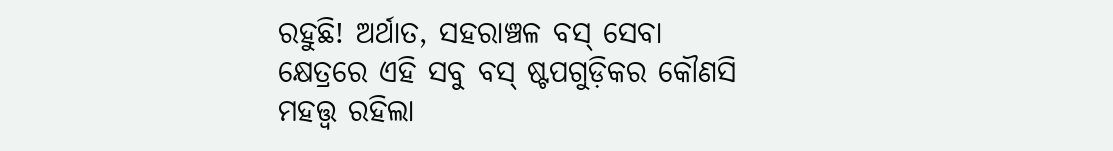ରହୁଛି! ଅର୍ଥାତ, ସହରାଞ୍ଚଳ ବସ୍ ସେବା କ୍ଷେତ୍ରରେ ଏହି ସବୁ ବସ୍ ଷ୍ଟପଗୁଡ଼ିକର କୌଣସି ମହତ୍ତ୍ଵ ରହିଲା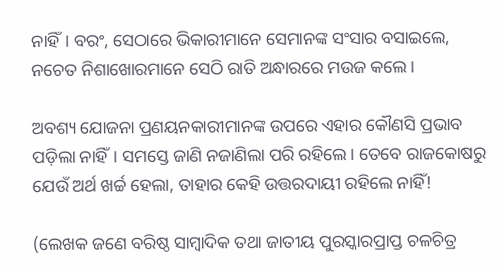ନାହିଁ। ବରଂ, ସେଠାରେ ଭିକାରୀମାନେ ସେମାନଙ୍କ ସଂସାର ବସାଇଲେ, ନଚେତ ନିଶାଖୋରମାନେ ସେଠି ରାତି ଅନ୍ଧାରରେ ମଉଜ କଲେ।

ଅବଶ୍ୟ ଯୋଜନା ପ୍ରଣୟନକାରୀମାନଙ୍କ ଉପରେ ଏହାର କୌଣସି ପ୍ରଭାବ ପଡ଼ିଲା ନାହିଁ। ସମସ୍ତେ ଜାଣି ନଜାଣିଲା ପରି ରହିଲେ। ତେବେ ରାଜକୋଷରୁ ଯେଉଁ ଅର୍ଥ ଖର୍ଚ୍ଚ ହେଲା, ତାହାର କେହି ଉତ୍ତରଦାୟୀ ରହିଲେ ନାହିଁ!

(ଲେଖକ ଜଣେ ବରିଷ୍ଠ ସାମ୍ବାଦିକ ତଥା ଜାତୀୟ ପୁରସ୍କାରପ୍ରାପ୍ତ ଚଳଚିତ୍ର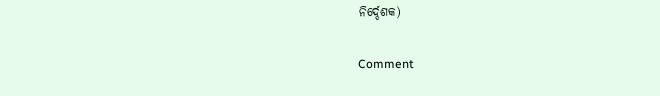ନିର୍ଦ୍ଦେଶକ)

Comment